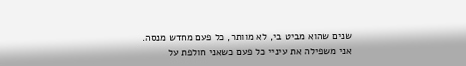שנים שהוא מביט בי, לא מוותר, כל פעם מחדש מנסה.
אני משפילה את עיניי כל פעם כשאני חולפת על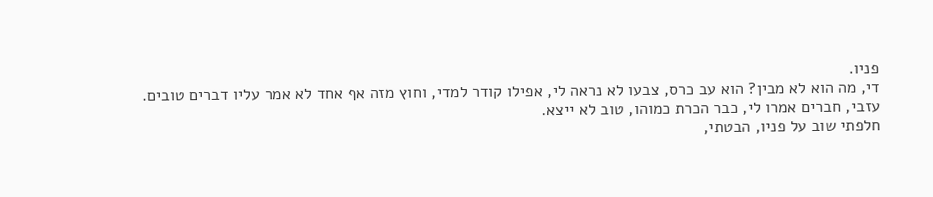פניו.
די, מה הוא לא מבין? הוא עב כרס, צבעו לא נראה לי, אפילו קודר למדי, וחוץ מזה אף אחד לא אמר עליו דברים טובים.
עזבי, חברים אמרו לי, כבר הכרת כמוהו, טוב לא ייצא.
חלפתי שוב על פניו, הבטתי,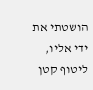הושטתי את ידי אליו, ליטוף קטן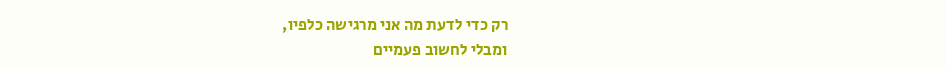רק כדי לדעת מה אני מרגישה כלפיו,
ומבלי לחשוב פעמיים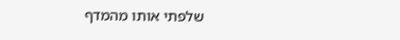שלפתי אותו מהמדף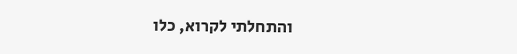והתחלתי לקרוא, כלו